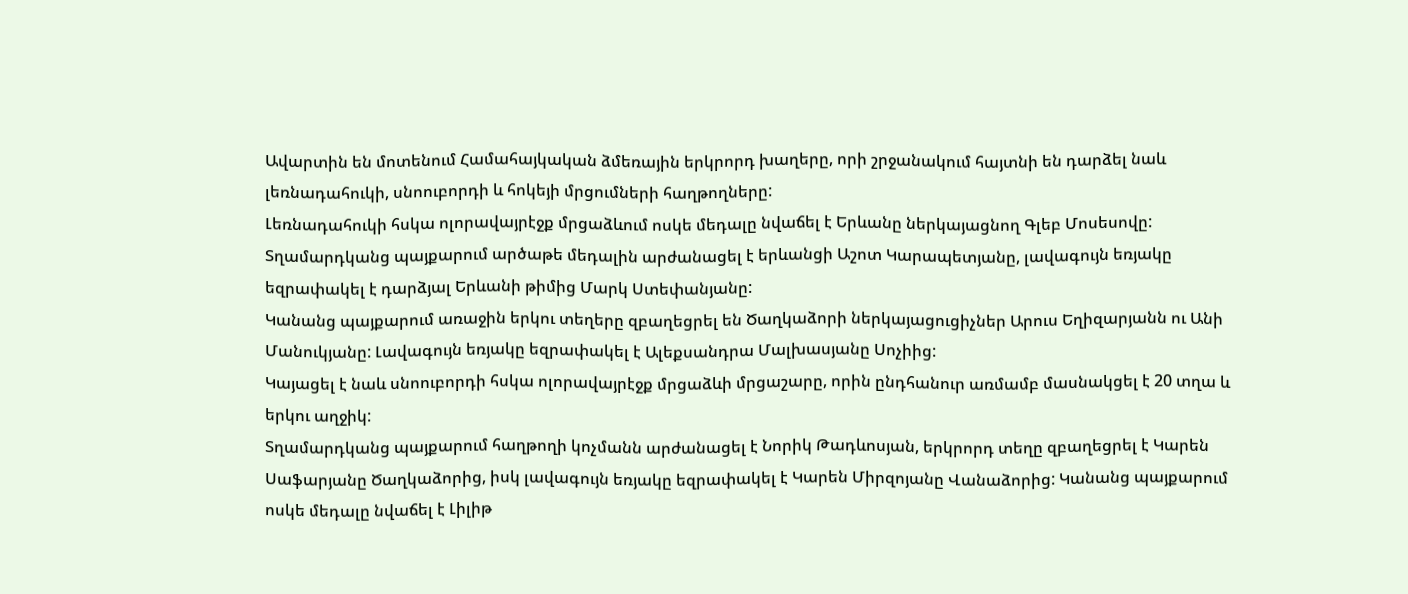Ավարտին են մոտենում Համահայկական ձմեռային երկրորդ խաղերը, որի շրջանակում հայտնի են դարձել նաև լեռնադահուկի, սնոուբորդի և հոկեյի մրցումների հաղթողները:
Լեռնադահուկի հսկա ոլորավայրէջք մրցաձևում ոսկե մեդալը նվաճել է Երևանը ներկայացնող Գլեբ Մոսեսովը: Տղամարդկանց պայքարում արծաթե մեդալին արժանացել է երևանցի Աշոտ Կարապետյանը, լավագույն եռյակը եզրափակել է դարձյալ Երևանի թիմից Մարկ Ստեփանյանը:
Կանանց պայքարում առաջին երկու տեղերը զբաղեցրել են Ծաղկաձորի ներկայացուցիչներ Արուս Եղիզարյանն ու Անի Մանուկյանը: Լավագույն եռյակը եզրափակել է Ալեքսանդրա Մալխասյանը Սոչիից:
Կայացել է նաև սնոուբորդի հսկա ոլորավայրէջք մրցաձևի մրցաշարը, որին ընդհանուր առմամբ մասնակցել է 20 տղա և երկու աղջիկ:
Տղամարդկանց պայքարում հաղթողի կոչմանն արժանացել է Նորիկ Թադևոսյան, երկրորդ տեղը զբաղեցրել է Կարեն Սաֆարյանը Ծաղկաձորից, իսկ լավագույն եռյակը եզրափակել է Կարեն Միրզոյանը Վանաձորից: Կանանց պայքարում ոսկե մեդալը նվաճել է Լիլիթ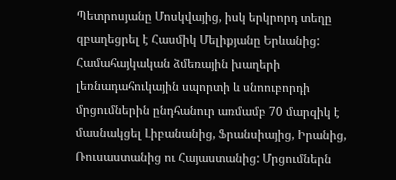Պետրոսյանը Մոսկվայից, իսկ երկրորդ տեղը զբաղեցրել է Հասմիկ Մելիքյանը Երևանից:
Համահայկական ձմեռային խաղերի լեռնադահուկային սպորտի և սնոուբորդի մրցումներին ընդհանուր առմամբ 70 մարզիկ է մասնակցել Լիբանանից, Ֆրանսիայից, Իրանից, Ռուսաստանից ու Հայաստանից: Մրցումներն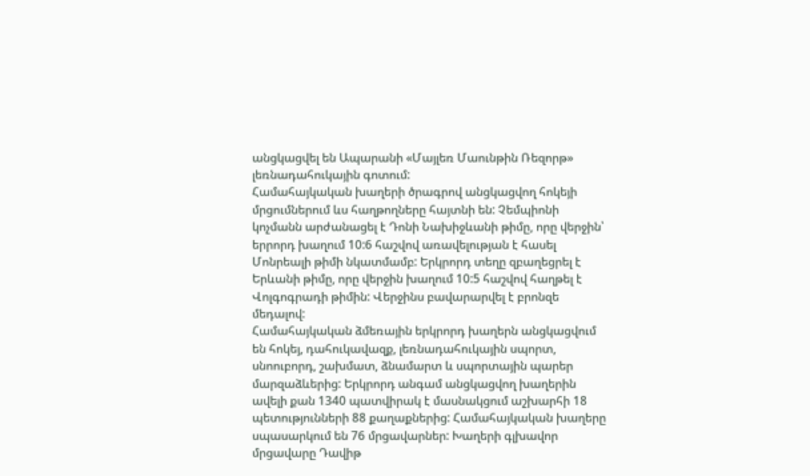անցկացվել են Ապարանի «Մայլեռ Մաունթին Ռեզորթ» լեռնադահուկային գոտում:
Համահայկական խաղերի ծրագրով անցկացվող հոկեյի մրցումներում ևս հաղթողները հայտնի են: Չեմպիոնի կոչմանն արժանացել է Դոնի Նախիջևանի թիմը, որը վերջին՝ երրորդ խաղում 10:6 հաշվով առավելության է հասել Մոնրեալի թիմի նկատմամբ: Երկրորդ տեղը զբաղեցրել է Երևանի թիմը, որը վերջին խաղում 10:5 հաշվով հաղթել է Վոլգոգրադի թիմին: Վերջինս բավարարվել է բրոնզե մեդալով:
Համահայկական ձմեռային երկրորդ խաղերն անցկացվում են հոկեյ, դահուկավազք, լեռնադահուկային սպորտ, սնոուբորդ, շախմատ, ձնամարտ և սպորտային պարեր մարզաձևերից: Երկրորդ անգամ անցկացվող խաղերին ավելի քան 1340 պատվիրակ է մասնակցում աշխարհի 18 պետությունների 88 քաղաքներից: Համահայկական խաղերը սպասարկում են 76 մրցավարներ: Խաղերի գլխավոր մրցավարը Դավիթ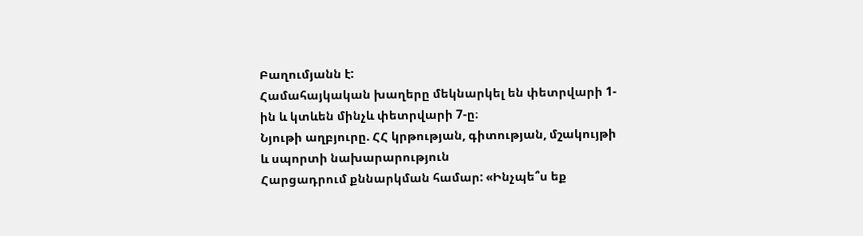Բաղումյանն է:
Համահայկական խաղերը մեկնարկել են փետրվարի 1-ին և կտևեն մինչև փետրվարի 7-ը։
Նյութի աղբյուրը. ՀՀ կրթության, գիտության, մշակույթի և սպորտի նախարարություն
Հարցադրում քննարկման համար: «Ինչպե՞ս եք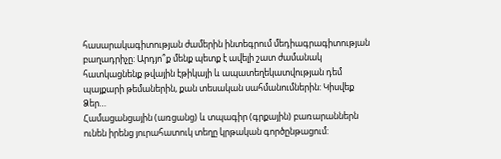հասարակագիտության ժամերին ինտեգրում մեդիագրագիտության բաղադրիչը: Արդյո՞ք մենք պետք է ավելի շատ ժամանակ հատկացնենք թվային էթիկայի և ապատեղեկատվության դեմ պայքարի թեմաներին, քան տեսական սահմանումներին: Կիսվեք Ձեր…
Համացանցային (առցանց) և տպագիր (գրքային) բառարաններն ունեն իրենց յուրահատուկ տեղը կրթական գործընթացում: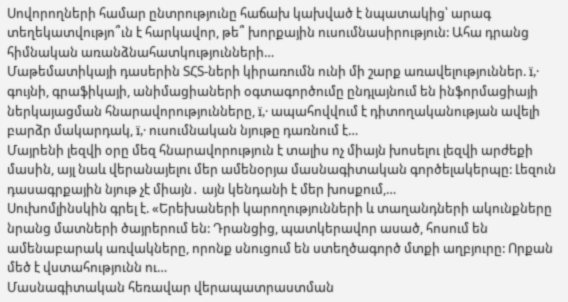Սովորողների համար ընտրությունը հաճախ կախված է նպատակից՝ արագ տեղեկատվությո՞ւն է հարկավոր, թե՞ խորքային ուսումնասիրություն: Ահա դրանց հիմնական առանձնահատկությունների…
Մաթեմատիկայի դասերին ՏՀՏ-ների կիրառումն ունի մի շարք առավելություններ. ï‚· գույնի, գրաֆիկայի, անիմացիաների օգտագործումը ընդլայնում են ինֆորմացիայի ներկայացման հնարավորությունները, ï‚· ապահովվում է դիտողականության ավելի բարձր մակարդակ, ï‚· ուսումնական նյութը դառնում է…
Մայրենի լեզվի օրը մեզ հնարավորություն է տալիս ոչ միայն խոսելու լեզվի արժեքի մասին, այլ նաև վերանայելու մեր ամենօրյա մասնագիտական գործելակերպը: Լեզուն դասագրքային նյութ չէ միայն․ այն կենդանի է մեր խոսքում,…
Սուխոմլինսկին գրել է. «Երեխաների կարողությունների և տաղանդների ակունքները նրանց մատների ծայրերում են: Դրանցից, պատկերավոր ասած, հոսում են ամենաբարակ առվակները, որոնք սնուցում են ստեղծագործ մտքի աղբյուրը: Որքան մեծ է վստահությունն ու…
Մասնագիտական հեռավար վերապատրաստման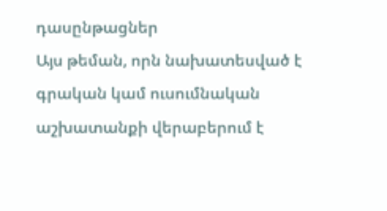դասընթացներ
Այս թեման, որն նախատեսված է գրական կամ ուսումնական աշխատանքի վերաբերում է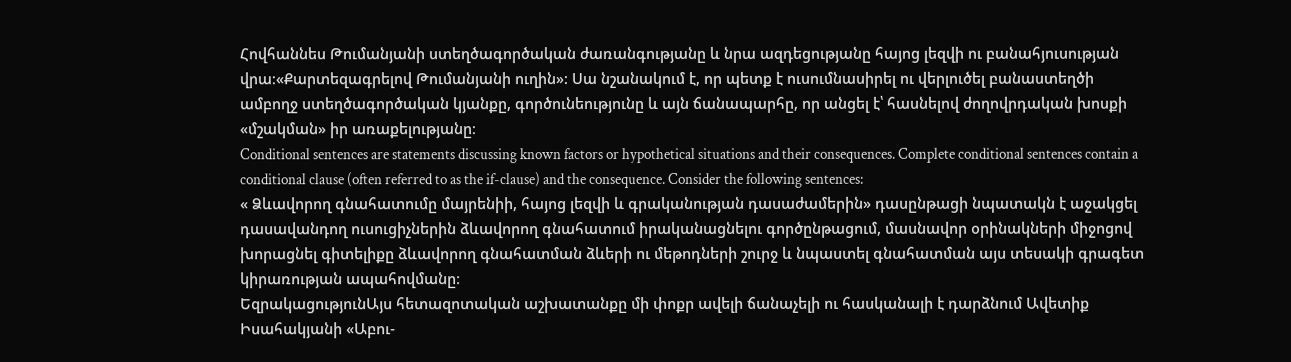Հովհաննես Թումանյանի ստեղծագործական ժառանգությանը և նրա ազդեցությանը հայոց լեզվի ու բանահյուսության վրա։«Քարտեզագրելով Թումանյանի ուղին»: Սա նշանակում է, որ պետք է ուսումնասիրել ու վերլուծել բանաստեղծի ամբողջ ստեղծագործական կյանքը, գործունեությունը և այն ճանապարհը, որ անցել է՝ հասնելով ժողովրդական խոսքի «մշակման» իր առաքելությանը։
Conditional sentences are statements discussing known factors or hypothetical situations and their consequences. Complete conditional sentences contain a conditional clause (often referred to as the if-clause) and the consequence. Consider the following sentences:
« Ձևավորող գնահատումը մայրենիի, հայոց լեզվի և գրականության դասաժամերին» դասընթացի նպատակն է աջակցել դասավանդող ուսուցիչներին ձևավորող գնահատում իրականացնելու գործընթացում, մասնավոր օրինակների միջոցով խորացնել գիտելիքը ձևավորող գնահատման ձևերի ու մեթոդների շուրջ և նպաստել գնահատման այս տեսակի գրագետ կիրառության ապահովմանը։
ԵզրակացությունԱյս հետազոտական աշխատանքը մի փոքր ավելի ճանաչելի ու հասկանալի է դարձնում Ավետիք Իսահակյանի «Աբու-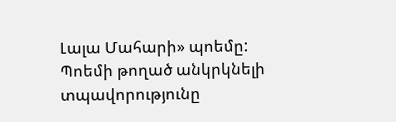Լալա Մահարի» պոեմը: Պոեմի թողած անկրկնելի տպավորությունը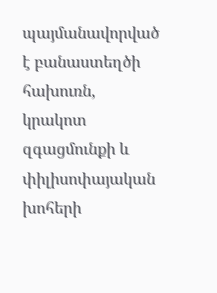պայմանավորված է բանաստեղծի հախուռն, կրակոտ զգացմունքի և փիլիսոփայական խոհերի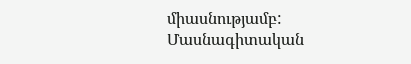միասնությամբ:
Մասնագիտական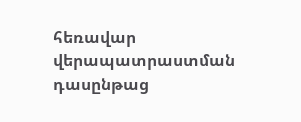հեռավար վերապատրաստման դասընթաց